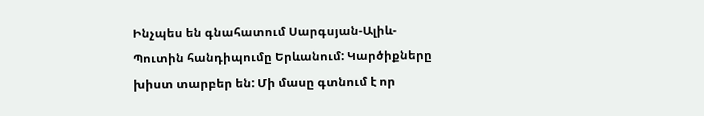Ինչպես են գնահատում Սարգսյան-Ալիև- Պուտին հանդիպումը Երևանում: Կարծիքները խիստ տարբեր են: Մի մասը գտնում է որ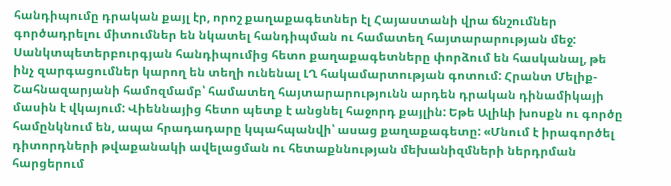հանդիպումը դրական քայլ էր, որոշ քաղաքագետներ էլ Հայաստանի վրա ճնշումներ գործադրելու միտումներ են նկատել հանդիպման ու համատեղ հայտարարության մեջ:
Սանկտպետերբուրգյան հանդիպումից հետո քաղաքագետները փորձում են հասկանալ, թե ինչ զարգացումներ կարող են տեղի ունենալ ԼՂ հակամարտության գոտում: Հրանտ Մելիք- Շահնազարյանի համոզմամբ՝ համատեղ հայտարարությունն արդեն դրական դինամիկայի մասին է վկայում: Վիեննայից հետո պետք է անցնել հաջորդ քայլին: Եթե Ալիևի խոսքն ու գործը համընկնում են, ապա հրադադարը կպահպանվի՝ ասաց քաղաքագետը: «Մնում է իրագործել դիտորդների թվաքանակի ավելացման ու հետաքննության մեխանիզմների ներդրման հարցերում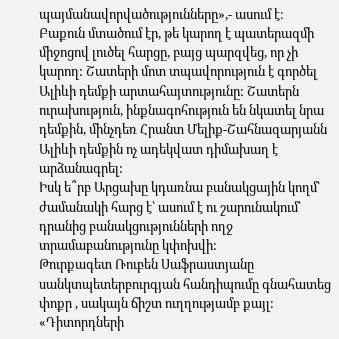պայմանավորվածությունները»,- ասում է։
Բաքուն մտածում էր, թե կարող է պատերազմի միջոցով լուծել հարցը, բայց պարզվեց, որ չի կարող: Շատերի մոտ տպավորություն է գործել Ալիևի դեմքի արտահայտությունը: Շատերն ուրախություն, ինքնագոհություն են նկատել նրա դեմքին, մինչդեռ Հրանտ Մելիք-Շահնազարյանն Ալիևի դեմքին ոչ ադեկվատ դիմախաղ է արձանագրել:
Իսկ ե՞րբ Արցախը կդառնա բանակցային կողմ՝ ժամանակի հարց է՝ ասում է ու շարունակում՝ դրանից բանակցությունների ողջ տրամաբանությունը կփոխվի:
Թուրքագետ Ռուբեն Սաֆրաստյանը սանկտպետերբուրգյան հանդիպումը գնահատեց փոքր , սակայն ճիշտ ուղղությամբ քայլ: «Դիտորդների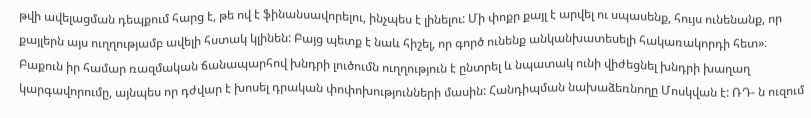թվի ավելացման դեպքում հարց է, թե ով է ֆինանսավորելու, ինչպես է լինելու: Մի փոքր քայլ է արվել ու սպասենք, հույս ունենանք, որ քայլերն այս ուղղությամբ ավելի հստակ կլինեն: Բայց պետք է նաև հիշել, որ գործ ունենք անկանխատեսելի հակառակորդի հետ»։
Բաքուն իր համար ռազմական ճանապարհով խնդրի լուծումն ուղղություն է ընտրել և նպատակ ունի վիժեցնել խնդրի խաղաղ կարգավորումը, այնպես որ դժվար է խոսել դրական փոփոխությունների մասին: Հանդիպման նախաձեռնողը Մոսկվան է: ՌԴ- ն ուզում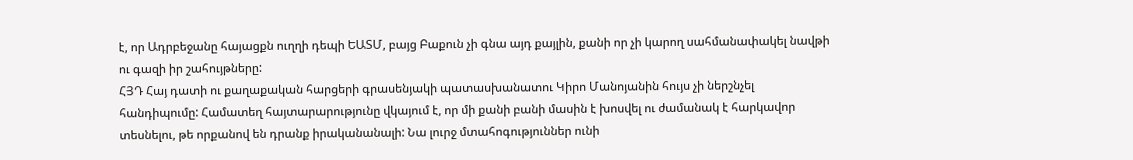է, որ Ադրբեջանը հայացքն ուղղի դեպի ԵԱՏՄ, բայց Բաքուն չի գնա այդ քայլին, քանի որ չի կարող սահմանափակել նավթի ու գազի իր շահույթները:
ՀՅԴ Հայ դատի ու քաղաքական հարցերի գրասենյակի պատասխանատու Կիրո Մանոյանին հույս չի ներշնչել հանդիպումը: Համատեղ հայտարարությունը վկայում է, որ մի քանի բանի մասին է խոսվել ու ժամանակ է հարկավոր տեսնելու, թե որքանով են դրանք իրականանալի: Նա լուրջ մտահոգություններ ունի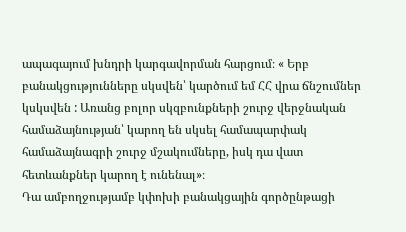ապագայում խնդրի կարգավորման հարցում։ « Երբ բանակցությունները սկսվեն՝ կարծում եմ ՀՀ վրա ճնշումներ կսկսվեն : Առանց բոլոր սկզբունքների շուրջ վերջնական համաձայնության՝ կարող են սկսել համապարփակ համաձայնագրի շուրջ մշակումները, իսկ դա վատ հետևանքներ կարող է ունենալ»։
Դա ամբողջությամբ կփոխի բանակցային գործընթացի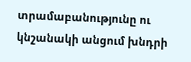տրամաբանությունը ու կնշանակի անցում խնդրի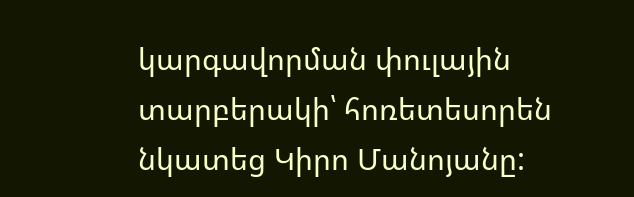կարգավորման փուլային տարբերակի՝ հոռետեսորեն նկատեց Կիրո Մանոյանը: